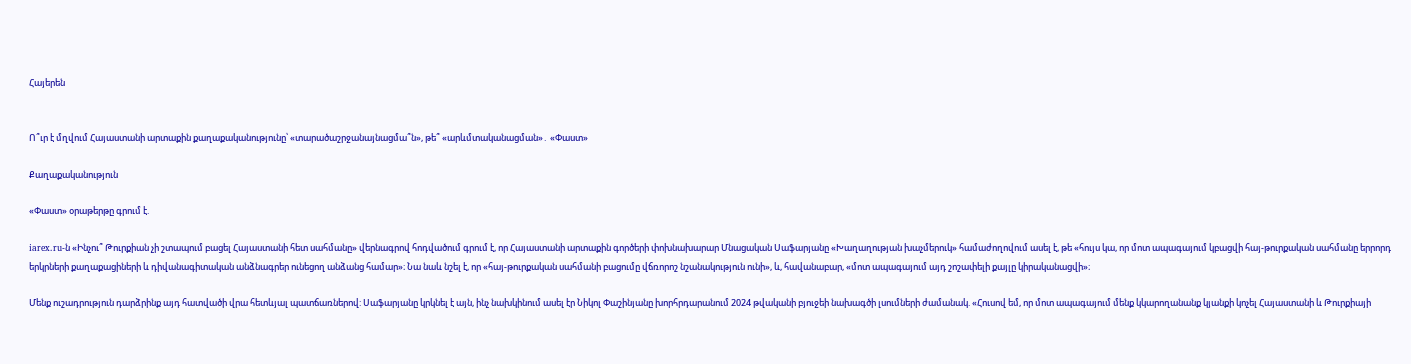Հայերեն


Ո՞ւր է մղվում Հայաստանի արտաքին քաղաքականությունը՝ «տարածաշրջանայնացմա՞ն», թե՞ «արևմտականացման»․ «Փաստ»

Քաղաքականություն

«Փաստ» օրաթերթը գրում է.

iarex.ru-ն «Ինչու՞ Թուրքիան չի շտապում բացել Հայաստանի հետ սահմանը» վերնագրով հոդվածում գրում է, որ Հայաստանի արտաքին գործերի փոխնախարար Մնացական Սաֆարյանը «Խաղաղության խաչմերուկ» համաժողովում ասել է, թե «հույս կա, որ մոտ ապագայում կբացվի հայ-թուրքական սահմանը երրորդ երկրների քաղաքացիների և դիվանագիտական անձնագրեր ունեցող անձանց համար»։ Նա նաև նշել է, որ «հայ-թուրքական սահմանի բացումը վճռորոշ նշանակություն ունի», և, հավանաբար, «մոտ ապագայում այդ շոշափելի քայլը կիրականացվի»։

Մենք ուշադրություն դարձրինք այդ հատվածի վրա հետևյալ պատճառներով: Սաֆարյանը կրկնել է այն, ինչ նախկինում ասել էր Նիկոլ Փաշինյանը խորհրդարանում 2024 թվականի բյուջեի նախագծի լսումների ժամանակ. «Հուսով եմ, որ մոտ ապագայում մենք կկարողանանք կյանքի կոչել Հայաստանի և Թուրքիայի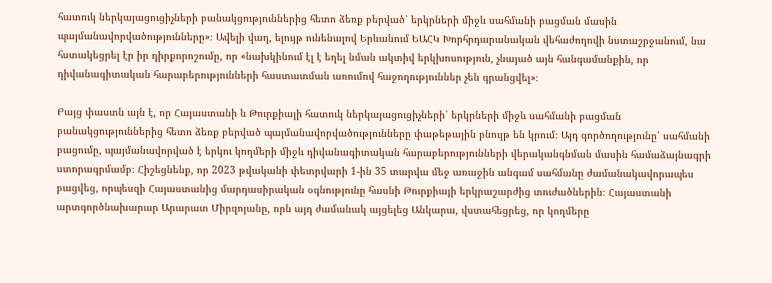հատուկ ներկայացուցիչների բանակցություններից հետո ձեռք բերված՝ երկրների միջև սահմանի բացման մասին պայմանավորվածությունները»։ Ավելի վաղ, ելույթ ունենալով Երևանում ԵԱՀԿ Խորհրդարանական վեհաժողովի նստաշրջանում, նա հստակեցրել էր իր դիրքորոշումը, որ «նախկինում էլ է եղել նման ակտիվ երկխոսություն, չնայած այն հանգամանքին, որ դիվանագիտական հարաբերությունների հաստատման առումով հաջողություններ չեն գրանցվել»։

Բայց փաստն այն է, որ Հայաստանի և Թուրքիայի հատուկ ներկայացուցիչների՝ երկրների միջև սահմանի բացման բանակցություններից հետո ձեռք բերված պայմանավորվածությունները փաթեթային բնույթ են կրում։ Այդ գործողությունը՝ սահմանի բացումը, պայմանավորված է երկու կողմերի միջև դիվանագիտական հարաբերությունների վերականգնման մասին համաձայնագրի ստորագրմամբ։ Հիշեցնենք, որ 2023 թվականի փետրվարի 1-ին 35 տարվա մեջ առաջին անգամ սահմանը ժամանակավորապես բացվեց, որպեսզի Հայաստանից մարդասիրական օգնությունը հասնի Թուրքիայի երկրաշարժից տուժածներին։ Հայաստանի արտգործնախարար Արարատ Միրզոյանը, որն այդ ժամանակ այցելեց Անկարա, վստահեցրեց, որ կողմերը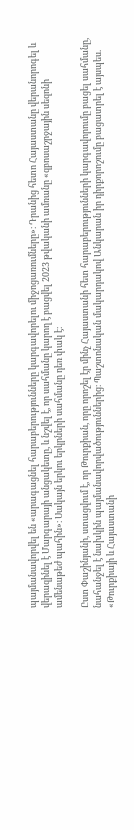պայմանավորվել են «արագացնել հարաբերությունները կարգավորելու միջոցառումները»։ Դրանից հետո Հայաստանը վերանորոգել և վերազինել է Մարգարայի անցակետը, և նշվել է, որ սահմանը կարող է բացվել 2023 թվականի ամռանը «զբոսաշրջային սեզոնի ամենաթեժ պահին»։ Սակայն երկու երկրների սահմանը դեռ փակ է։

Ըստ Փաշինյանի, ստացվում է, որ Թուրքիան, որը որոշել էր մինչ Հայաստանի հետ հարաբերությունների կարգավորումը բացել սահմանը, նահանջել է նախկին պայմանավորվածություններից։ Պաշտոնական մակարդակով Անկարան իր դիրքորոշումը բացատրել է այսպես. «Թուրքիայի և Հայաստանի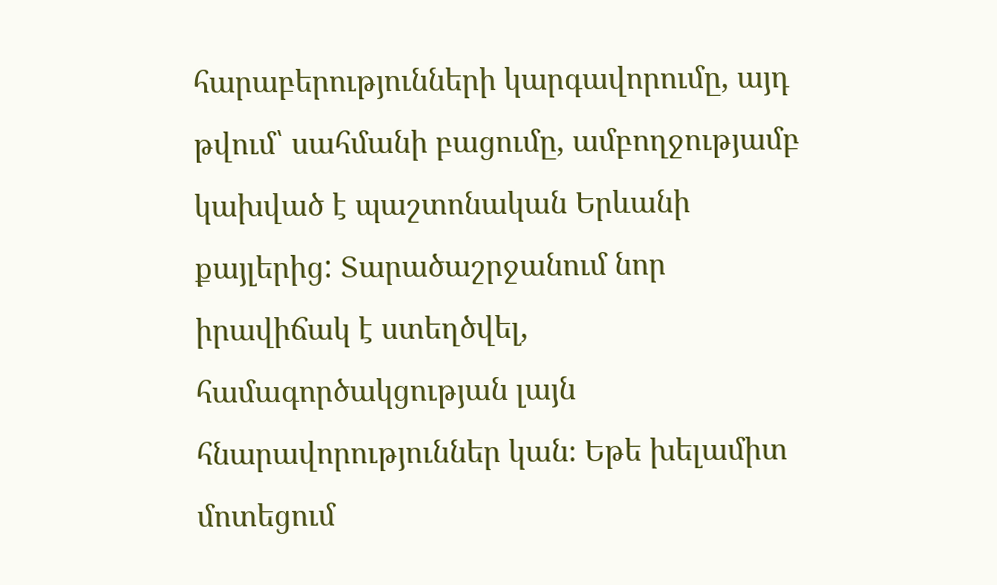հարաբերությունների կարգավորումը, այդ թվում՝ սահմանի բացումը, ամբողջությամբ կախված է պաշտոնական Երևանի քայլերից: Տարածաշրջանում նոր իրավիճակ է ստեղծվել, համագործակցության լայն հնարավորություններ կան։ Եթե խելամիտ մոտեցում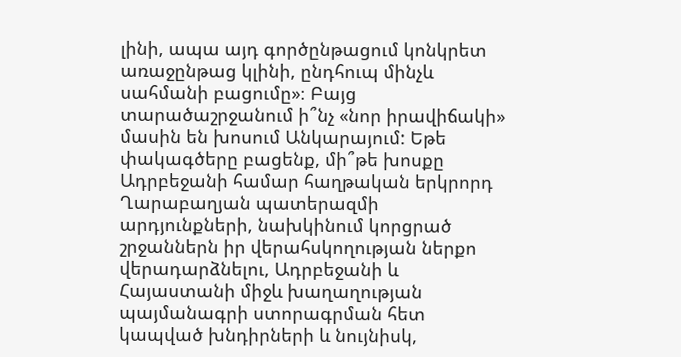լինի, ապա այդ գործընթացում կոնկրետ առաջընթաց կլինի, ընդհուպ մինչև սահմանի բացումը»։ Բայց տարածաշրջանում ի՞նչ «նոր իրավիճակի» մասին են խոսում Անկարայում: Եթե փակագծերը բացենք, մի՞թե խոսքը Ադրբեջանի համար հաղթական երկրորդ Ղարաբաղյան պատերազմի արդյունքների, նախկինում կորցրած շրջաններն իր վերահսկողության ներքո վերադարձնելու, Ադրբեջանի և Հայաստանի միջև խաղաղության պայմանագրի ստորագրման հետ կապված խնդիրների և նույնիսկ,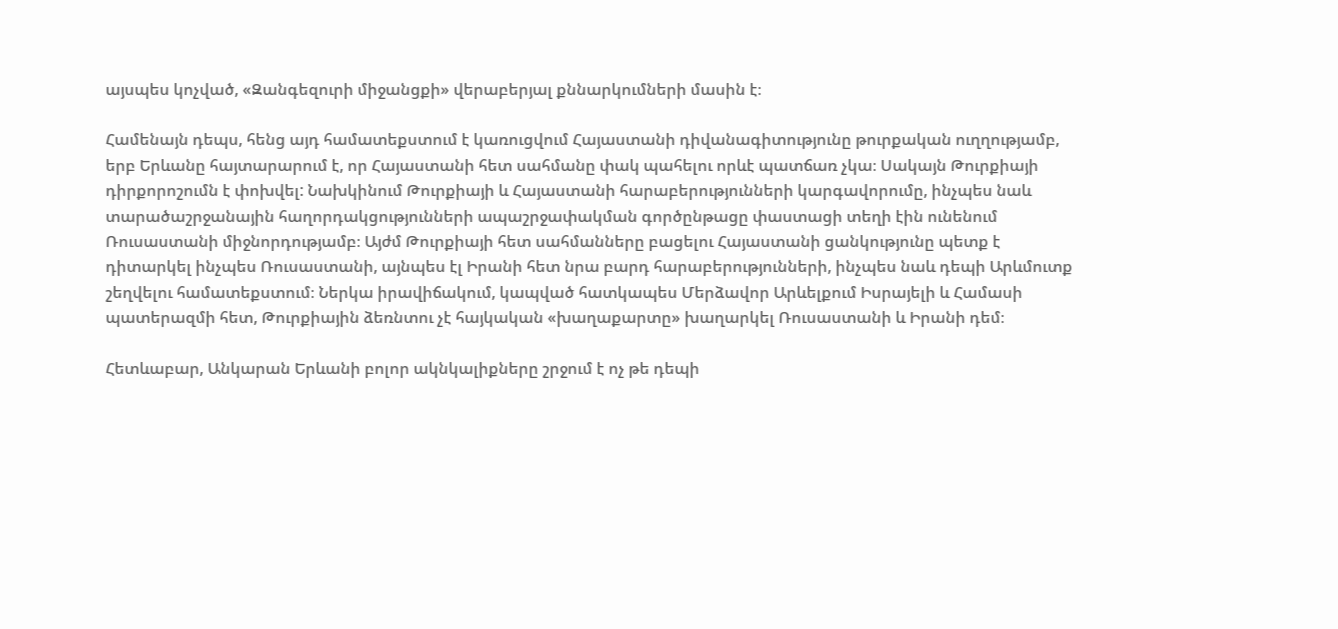այսպես կոչված, «Զանգեզուրի միջանցքի» վերաբերյալ քննարկումների մասին է։

Համենայն դեպս, հենց այդ համատեքստում է կառուցվում Հայաստանի դիվանագիտությունը թուրքական ուղղությամբ, երբ Երևանը հայտարարում է, որ Հայաստանի հետ սահմանը փակ պահելու որևէ պատճառ չկա։ Սակայն Թուրքիայի դիրքորոշումն է փոխվել: Նախկինում Թուրքիայի և Հայաստանի հարաբերությունների կարգավորումը, ինչպես նաև տարածաշրջանային հաղորդակցությունների ապաշրջափակման գործընթացը փաստացի տեղի էին ունենում Ռուսաստանի միջնորդությամբ։ Այժմ Թուրքիայի հետ սահմանները բացելու Հայաստանի ցանկությունը պետք է դիտարկել ինչպես Ռուսաստանի, այնպես էլ Իրանի հետ նրա բարդ հարաբերությունների, ինչպես նաև դեպի Արևմուտք շեղվելու համատեքստում։ Ներկա իրավիճակում, կապված հատկապես Մերձավոր Արևելքում Իսրայելի և Համասի պատերազմի հետ, Թուրքիային ձեռնտու չէ հայկական «խաղաքարտը» խաղարկել Ռուսաստանի և Իրանի դեմ։

Հետևաբար, Անկարան Երևանի բոլոր ակնկալիքները շրջում է ոչ թե դեպի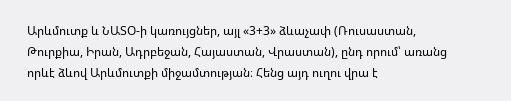Արևմուտք և ՆԱՏՕ-ի կառույցներ, այլ «3+3» ձևաչափ (Ռուսաստան, Թուրքիա, Իրան, Ադրբեջան, Հայաստան, Վրաստան), ընդ որում՝ առանց որևէ ձևով Արևմուտքի միջամտության։ Հենց այդ ուղու վրա է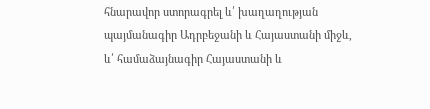հնարավոր ստորագրել և՛ խաղաղության պայմանագիր Ադրբեջանի և Հայաստանի միջև, և՛ համաձայնագիր Հայաստանի և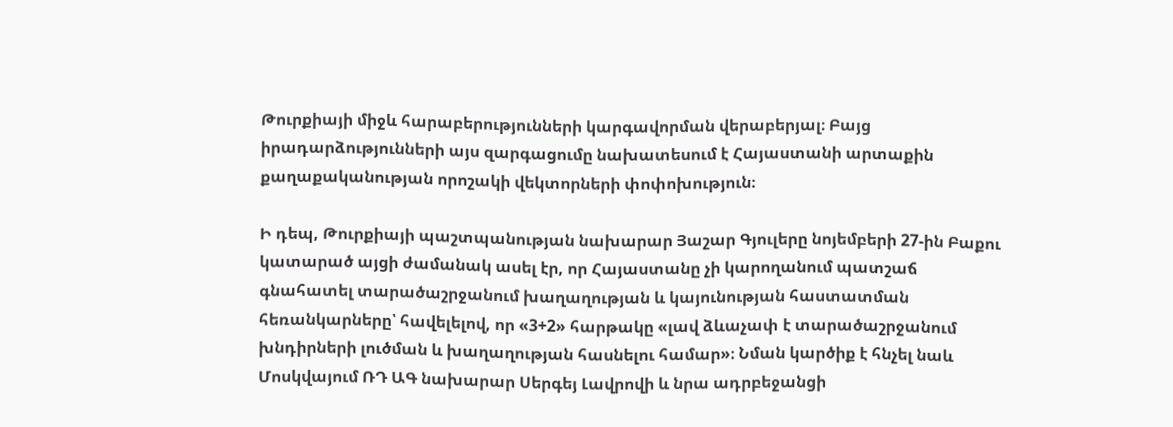Թուրքիայի միջև հարաբերությունների կարգավորման վերաբերյալ։ Բայց իրադարձությունների այս զարգացումը նախատեսում է Հայաստանի արտաքին քաղաքականության որոշակի վեկտորների փոփոխություն։

Ի դեպ, Թուրքիայի պաշտպանության նախարար Յաշար Գյուլերը նոյեմբերի 27-ին Բաքու կատարած այցի ժամանակ ասել էր, որ Հայաստանը չի կարողանում պատշաճ գնահատել տարածաշրջանում խաղաղության և կայունության հաստատման հեռանկարները՝ հավելելով, որ «3+2» հարթակը «լավ ձևաչափ է տարածաշրջանում խնդիրների լուծման և խաղաղության հասնելու համար»։ Նման կարծիք է հնչել նաև Մոսկվայում ՌԴ ԱԳ նախարար Սերգեյ Լավրովի և նրա ադրբեջանցի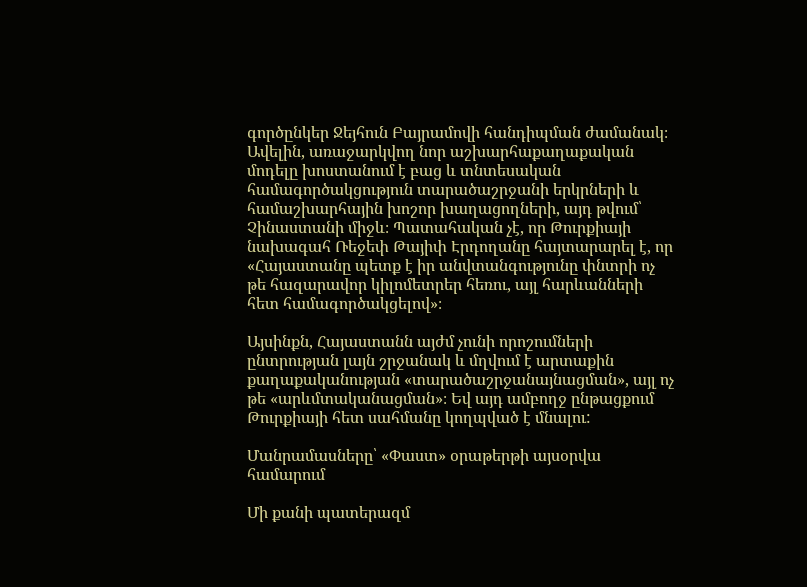գործընկեր Ջեյհուն Բայրամովի հանդիպման ժամանակ։ Ավելին, առաջարկվող նոր աշխարհաքաղաքական մոդելը խոստանում է բաց և տնտեսական համագործակցություն տարածաշրջանի երկրների և համաշխարհային խոշոր խաղացողների, այդ թվում՝ Չինաստանի միջև։ Պատահական չէ, որ Թուրքիայի նախագահ Ռեջեփ Թայիփ Էրդողանը հայտարարել է, որ «Հայաստանը պետք է իր անվտանգությունը փնտրի ոչ թե հազարավոր կիլոմետրեր հեռու, այլ հարևանների հետ համագործակցելով»։

Այսինքն, Հայաստանն այժմ չունի որոշումների ընտրության լայն շրջանակ և մղվում է արտաքին քաղաքականության «տարածաշրջանայնացման», այլ ոչ թե «արևմտականացման»։ Եվ այդ ամբողջ ընթացքում Թուրքիայի հետ սահմանը կողպված է մնալու:

Մանրամասները՝ «Փաստ» օրաթերթի այսօրվա համարում

Մի քանի պատերազմ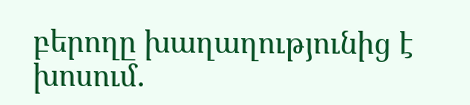բերողը խաղաղությունից է խոսում․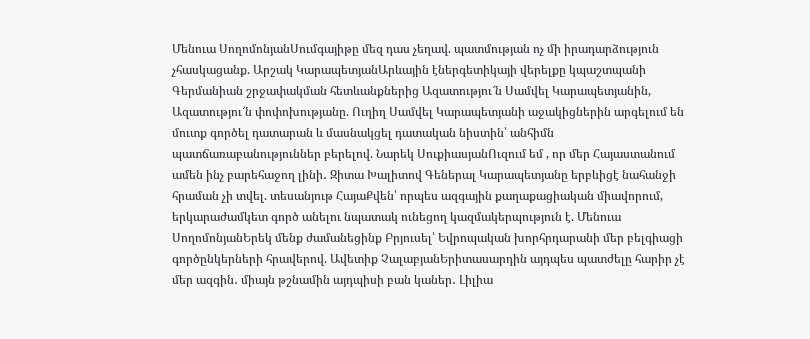Մենուա ՍողոմոնյանՍումգայիթը մեզ դաս չեղավ. պատմության ոչ մի իրադարձություն չհասկացանք. Արշակ ԿարապետյանԱրևային էներգետիկայի վերելքը կպաշտպանի Գերմանիան շրջափակման հետևանքներից Ազատությու՜ն Սամվել Կարապետյանին, Ազատությու՜ն փոփոխությանը. Ուղիղ Սամվել Կարապետյանի աջակիցներին արգելում են մուտք գործել դատարան և մասնակցել դատական նիստին՝ անհիմն պատճառաբանություններ բերելով. Նարեկ ՍուքիասյանՈւզում եմ , որ մեր Հայաստանում ամեն ինչ բարեհաջող լինի․ Զիտա Խալիտով Գեներալ Կարապետյանը երբևիցէ նահանջի հրաման չի տվել. տեսանյութ ՀայաՔվեն՝ որպես ազգային քաղաքացիական միավորում, երկարաժամկետ գործ անելու նպատակ ունեցող կազմակերպություն է. Մենուա ՍողոմոնյանԵրեկ մենք ժամանեցինք Բրյուսել՝ Եվրոպական խորհրդարանի մեր բելգիացի գործընկերների հրավերով. Ավետիք ՉալաբյանԵրիտասարդին այդպես պատժելը հարիր չէ մեր ազգին․ միայն թշնամին այդպիսի բան կաներ․ Լիլիա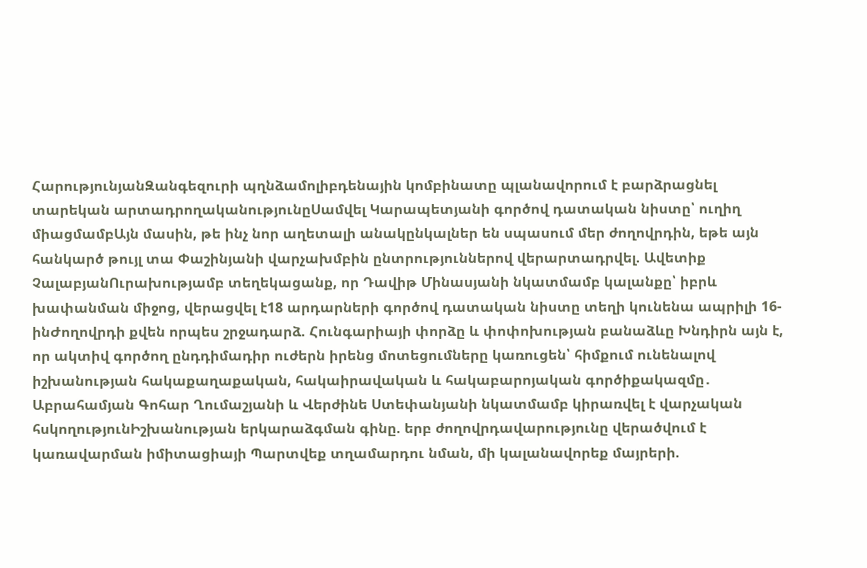ՀարությունյանԶանգեզուրի պղնձամոլիբդենային կոմբինատը պլանավորում է բարձրացնել տարեկան արտադրողականությունըՍամվել Կարապետյանի գործով դատական նիստը՝ ուղիղ միացմամբԱյն մասին, թե ինչ նոր աղետալի անակընկալներ են սպասում մեր ժողովրդին, եթե այն հանկարծ թույլ տա Փաշինյանի վարչախմբին ընտրություններով վերարտադրվել. Ավետիք ՉալաբյանՈւրախությամբ տեղեկացանք, որ Դավիթ Մինասյանի նկատմամբ կալանքը՝ իբրև խափանման միջոց, վերացվել է18 արդարների գործով դատական նիստը տեղի կունենա ապրիլի 16-ինԺողովրդի քվեն որպես շրջադարձ. Հունգարիայի փորձը և փոփոխության բանաձևը Խնդիրն այն է, որ ակտիվ գործող ընդդիմադիր ուժերն իրենց մոտեցումները կառուցեն՝ հիմքում ունենալով իշխանության հակաքաղաքական, հակաիրավական և հակաբարոյական գործիքակազմը․ Աբրահամյան Գոհար Ղումաշյանի և Վերժինե Ստեփանյանի նկատմամբ կիրառվել է վարչական հսկողությունԻշխանության երկարաձգման գինը. երբ ժողովրդավարությունը վերածվում է կառավարման իմիտացիայի Պարտվեք տղամարդու նման, մի կալանավորեք մայրերի.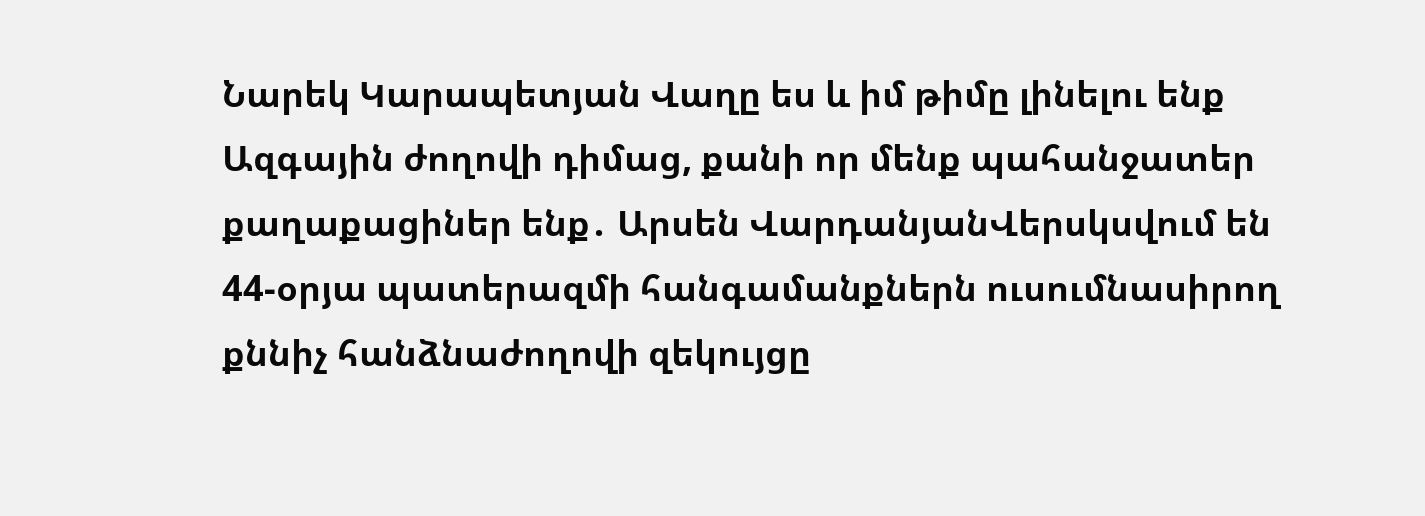Նարեկ Կարապետյան Վաղը ես և իմ թիմը լինելու ենք Ազգային ժողովի դիմաց, քանի որ մենք պահանջատեր քաղաքացիներ ենք․ Արսեն ՎարդանյանՎերսկսվում են 44-օրյա պատերազմի հանգամանքներն ուսումնասիրող քննիչ հանձնաժողովի զեկույցը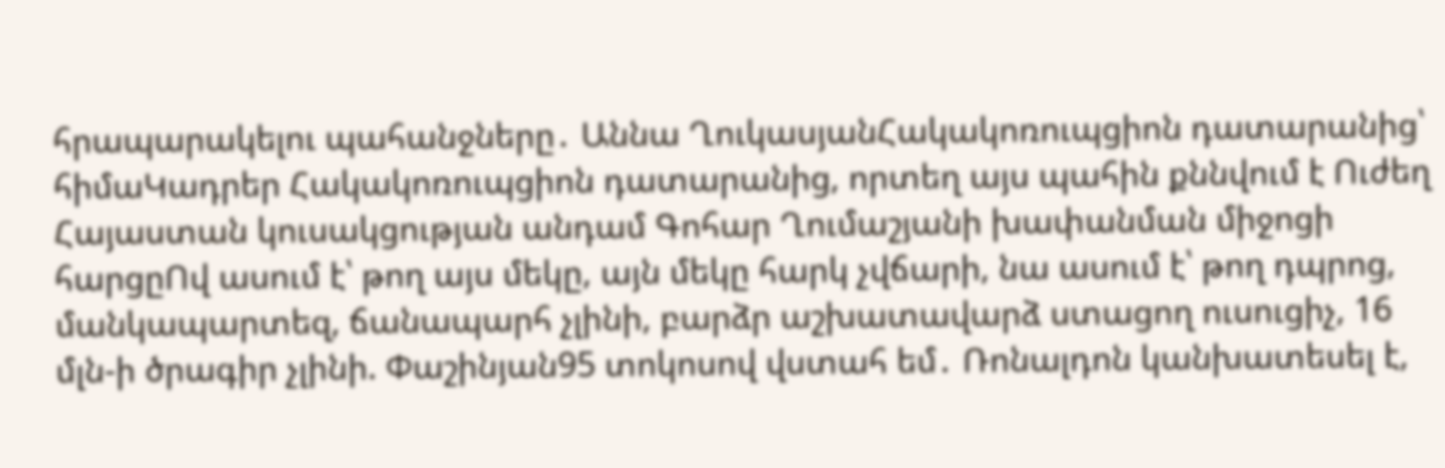հրապարակելու պահանջները․ Աննա ՂուկասյանՀակակոռուպցիոն դատարանից՝ հիմաԿադրեր Հակակոռուպցիոն դատարանից, որտեղ այս պահին քննվում է Ուժեղ Հայաստան կուսակցության անդամ Գոհար Ղումաշյանի խափանման միջոցի հարցըՈվ ասում է՝ թող այս մեկը, այն մեկը հարկ չվճարի, նա ասում է՝ թող դպրոց, մանկապարտեզ, ճանապարհ չլինի, բարձր աշխատավարձ ստացող ուսուցիչ, 16 մլն-ի ծրագիր չլինի. Փաշինյան95 տոկոսով վստահ եմ․ Ռոնալդոն կանխատեսել է,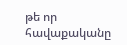թե որ հավաքականը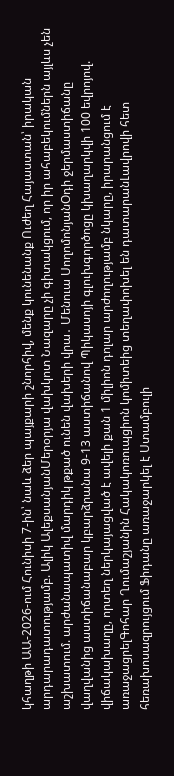կհաղթի ԱԱ-2026-ում Հունիսի 7-ին՝ նաև ձեր պայքարի շնորհիվ, մենք կունենանք Ուժեղ Հայաստան՝ իրական արդարադատությամբ. Ալիկ ԱլեքսանյանՄերօրյա վախկոտ Նազարը չի գիտակցում, որ իր ահաբեկումներն այլևս չեն աշխատում. արժանապատիվ մարդիկ թքած ունեն վախերի վրա․ Մենուա ՍողոմոնյանՕդի ջերմաստիճանը վաղվանից աստիճանաբար կբարձրանա 9-13 աստիճանով Պիկասոյի գլուխգործոցը կխաղարկվի 100 եվրոյով. վիճակախաղը, որտեղ ներկայացված է ավելի քան 1 միլիոն դոլար արժողությամբ նկարը, իրարանցում է առաջացրելԳոհար Ղումաշյանին Հակակոռուպցիոն կոմիտեից տեղափոխել են դատարանԼավրովի հետ հեռախոսազրույցում Ֆիդանը առաջարկել է Ստամբուլի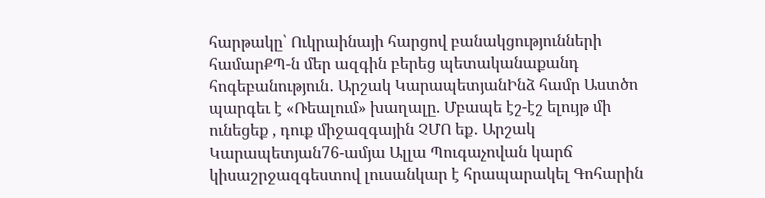հարթակը՝ Ուկրաինայի հարցով բանակցությունների համարՔՊ-ն մեր ազգին բերեց պետականաքանդ հոգեբանություն․ Արշակ ԿարապետյանԻնձ համր Աստծո պարգեւ է «Ռեալում» խաղալը. Մբապե էշ-էշ ելույթ մի ունեցեք , դուք միջազգային ՉՄՈ եք․ Արշակ Կարապետյան76-ամյա Ալլա Պուգաչովան կարճ կիսաշրջազգեստով լուսանկար է հրապարակել Գոհարին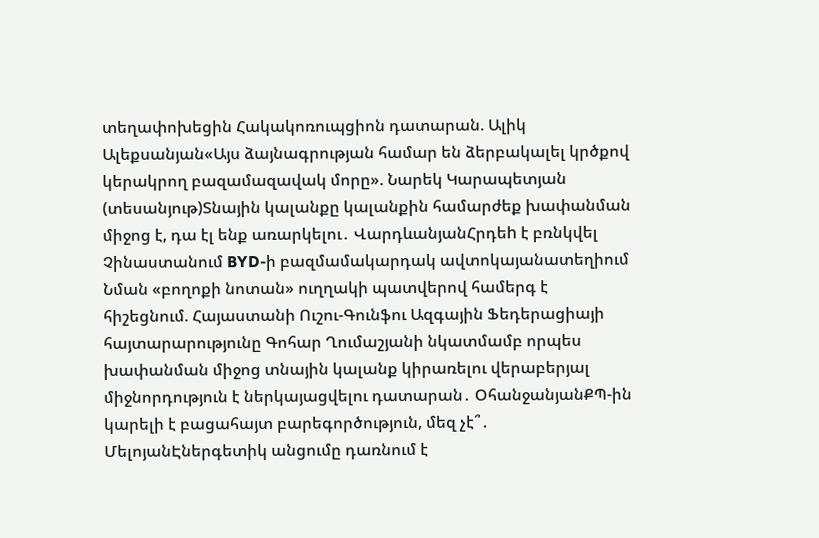տեղափոխեցին Հակակոռուպցիոն դատարան. Ալիկ Ալեքսանյան«Այս ձայնագրության համար են ձերբակալել կրծքով կերակրող բազամազավակ մորը». Նարեկ Կարապետյան (տեսանյութ)Տնային կալանքը կալանքին համարժեք խափանման միջոց է, դա էլ ենք առարկելու․ ՎարդևանյանՀրդեh է բռնկվել Չինաստանում BYD-ի բազմամակարդակ ավտոկայանատեղիում Նման «բողոքի նոտան» ուղղակի պատվերով համերգ է հիշեցնում. Հայաստանի Ուշու-Գունֆու Ազգային Ֆեդերացիայի հայտարարությունը Գոհար Ղումաշյանի նկատմամբ որպես խափանման միջոց տնային կալանք կիրառելու վերաբերյալ միջնորդություն է ներկայացվելու դատարան․ ՕհանջանյանՔՊ-ին կարելի է բացահայտ բարեգործություն, մեզ չէ՞․ ՄելոյանԷներգետիկ անցումը դառնում է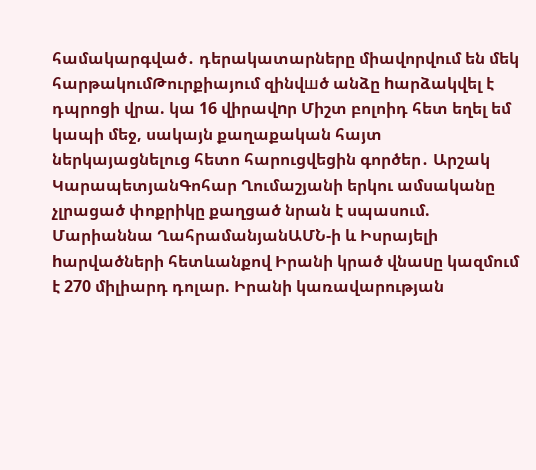համակարգված․ դերակատարները միավորվում են մեկ հարթակումԹուրքիայում զինվшծ անձը hարձակվել է դպրոցի վրա. կա 16 վիրավnր Միշտ բոլոիդ հետ եղել եմ կապի մեջ, սակայն քաղաքական հայտ ներկայացնելուց հետո հարուցվեցին գործեր․ Արշակ ԿարապետյանԳոհար Ղումաշյանի երկու ամսականը չլրացած փոքրիկը քաղցած նրան է սպասում. Մարիաննա ՂահրամանյանԱՄՆ-ի և Իսրայելի hարվածների հետևանքով Իրանի կրած վնաuը կազմում է 270 միլիարդ դոլար. Իրանի կառավարության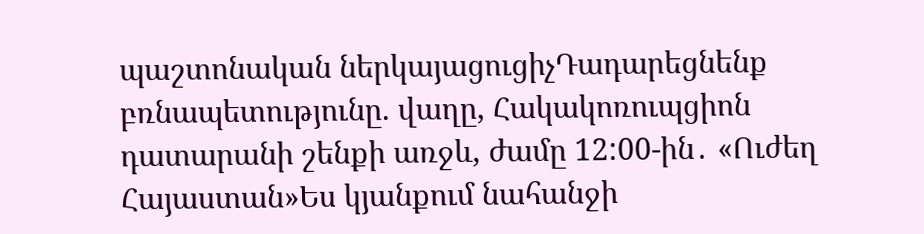պաշտոնական ներկայացուցիչԴադարեցնենք բռնապետությունը. վաղը, Հակակոռուպցիոն դատարանի շենքի առջև, ժամը 12:00-ին․ «Ուժեղ Հայաստան»Ես կյանքում նահանջի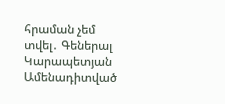հրաման չեմ տվել․ Գեներալ Կարապետյան
Ամենադիտված